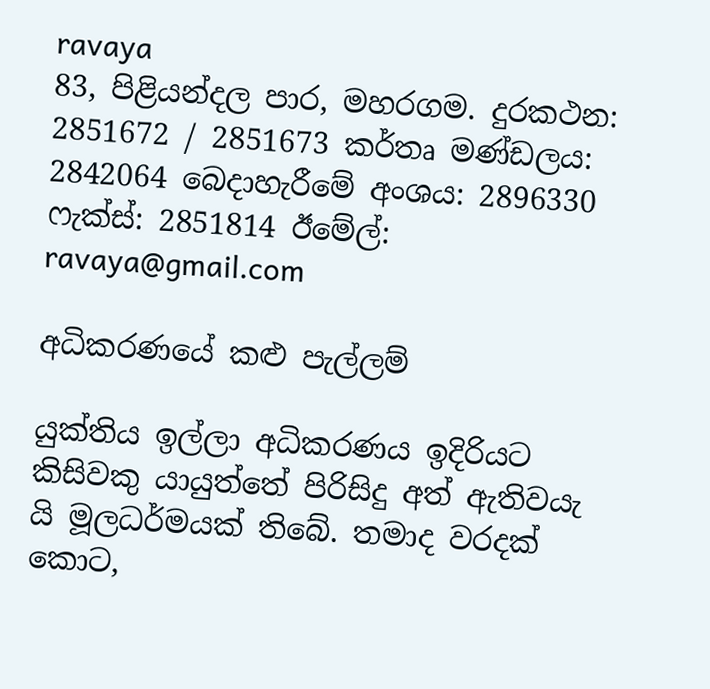ravaya
83, පිළියන්දල පාර, මහරගම. දුරකථන: 2851672 / 2851673 කර්තෘ මණ්ඩලය: 2842064 බෙදාහැරීමේ අංශය: 2896330 ෆැක්ස්: 2851814 ඊමේල්: ravaya@gmail.com

අධිකරණයේ කළු පැල්ලම්

යුක්තිය ඉල්ලා අධිකරණය ඉදිරියට කිසිවකු යායුත්තේ පිරිසිදු අත් ඇතිවයැ යි මූලධර්මයක් තිබේ. තමාද වරදක් කොට,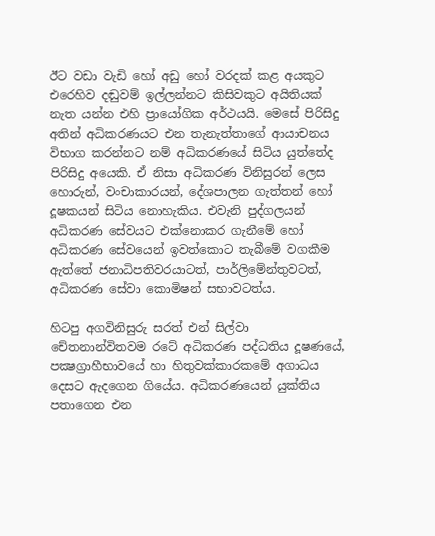ඊට වඩා වැඩි හෝ අඩු හෝ වරදක් කළ අයකුට එරෙහිව දඬුවම් ඉල්ලන්නට කිසිවකුට අයිතියක් නැත යන්න එහි ප්‍රායෝගික අර්ථයයි. මෙසේ පිරිසිදු අතින් අධිකරණයට එන තැනැත්තාගේ ආයාචනය විභාග කරන්නට නම් අධිකරණයේ සිටිය යුත්තේද පිරිසිදු අයෙකි. ඒ නිසා අධිකරණ විනිසුරන් ලෙස හොරුන්, වංචාකාරයන්, දේශපාලන ගැත්තන් හෝ දූෂකයන් සිටිය නොහැකිය. එවැනි පුද්ගලයන් අධිකරණ සේවයට එක්නොකර ගැනීමේ හෝ අධිකරණ සේවයෙන් ඉවත්කොට තැබීමේ වගකීම ඇත්තේ ජනාධිපතිවරයාටත්, පාර්ලිමේන්තුවටත්, අධිකරණ සේවා කොමිෂන් සභාවටත්ය.

හිටපු අගවිනිසුරු සරත් එන් සිල්වා චේතනාන්විතවම රටේ අධිකරණ පද්ධතිය දූෂණයේ, පක්‍ෂග්‍රාහීභාවයේ හා හිතුවක්කාරකමේ අගාධය දෙසට ඇදගෙන ගියේය. අධිකරණයෙන් යුක්තිය පතාගෙන එන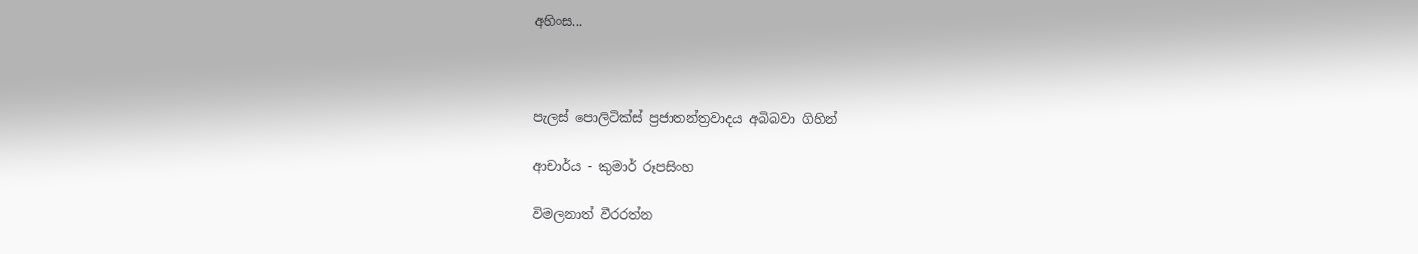අහිංස...



පැලස් පොලිටික්ස් ප්‍රජාතන්ත්‍රවාදය අබිබවා ගිහින්

ආචාර්ය - කුමාර් රූපසිංහ

විමලනාත් වීරරත්න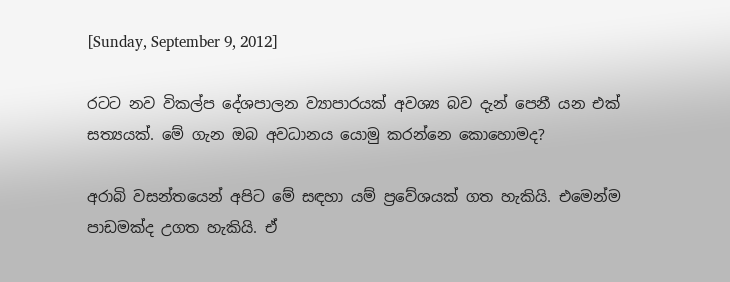[Sunday, September 9, 2012]

රටට නව විකල්ප දේශපාලන ව්‍යාපාරයක් අවශ්‍ය බව දැන් පෙනී යන එක් සත්‍යයක්. මේ ගැන ඔබ අවධානය යොමු කරන්නෙ කොහොමද?

අරාබි වසන්තයෙන් අපිට මේ සඳහා යම් ප්‍රවේශයක් ගත හැකියි. එමෙන්ම පාඩමක්ද උගත හැකියි. ඒ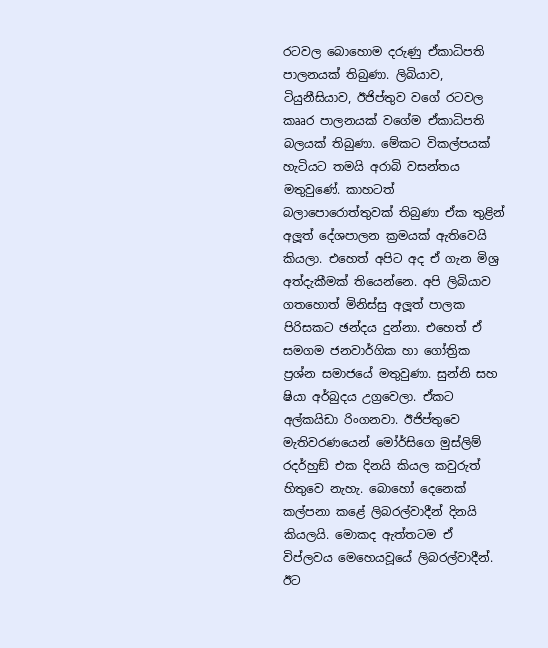රටවල බොහොම දරුණු ඒකාධිපති පාලනයක් තිබුණා. ලිබියාව, ටියුනීසියාව, ඊජිප්තුව වගේ රටවල කෲර පාලනයක් වගේම ඒකාධිපති බලයක් තිබුණා. මේකට විකල්පයක් හැටියට තමයි අරාබි වසන්තය මතුවුණේ. කාහටත් බලාපොරොත්තුවක් තිබුණා ඒක තුළින් අලූත් දේශපාලන ක්‍රමයක් ඇතිවෙයි කියලා. එහෙත් අපිට අද ඒ ගැන මිශ්‍ර අත්දැකීමක් තියෙන්නෙ. අපි ලිබියාව ගතහොත් මිනිස්සු අලූත් පාලක පිරිසකට ඡන්දය දුන්නා. එහෙත් ඒ සමගම ජනවාර්ගික හා ගෝත්‍රික ප්‍රශ්න සමාජයේ මතුවුණා. සුන්නි සහ ෂියා අර්බුදය උග්‍රවෙලා. ඒකට අල්කයිඩා රිංගනවා. ඊජිප්තුවෙ මැතිවරණයෙන් මෝර්සිගෙ මුස්ලිම් රදර්හුඞ් එක දිනයි කියල කවුරුත් හිතුවෙ නැහැ. බොහෝ දෙනෙක් කල්පනා කළේ ලිබරල්වාදීන් දිනයි කියලයි. මොකද ඇත්තටම ඒ විප්ලවය මෙහෙයවූයේ ලිබරල්වාදීන්. ඊට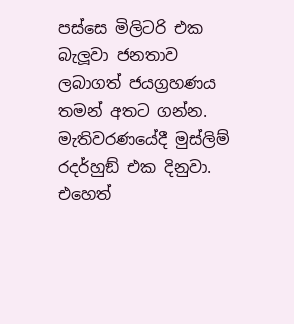පස්සෙ මිලිටරි එක බැලූවා ජනතාව ලබාගත් ජයග්‍රහණය තමන් අතට ගන්න. මැතිවරණයේදී මුස්ලිම් රදර්හුඞ් එක දිනුවා. එහෙත්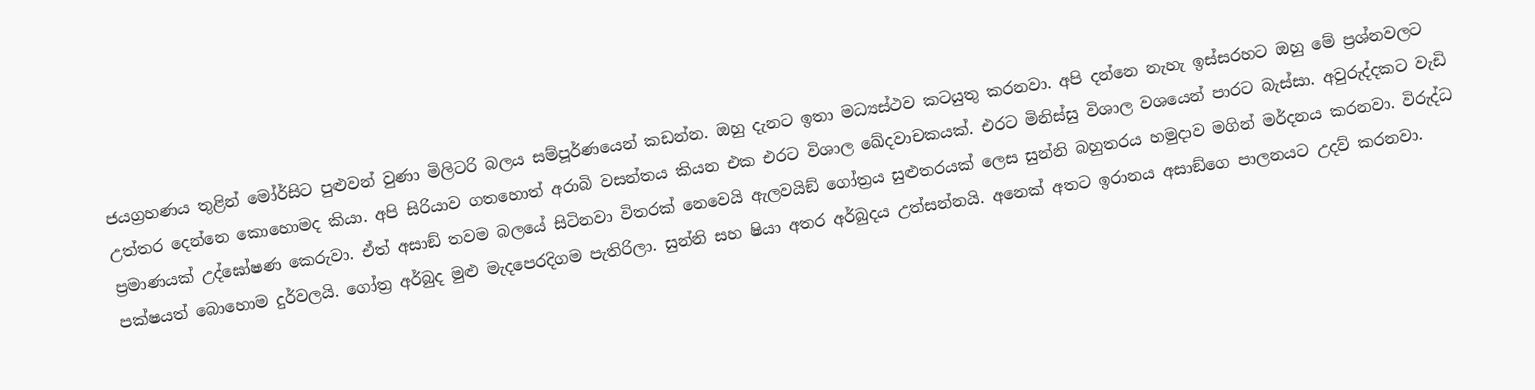ජයග්‍රහණය තුළින් මෝර්සිට පුළුවන් වුණා මිලිටරි බලය සම්පූර්ණයෙන් කඩන්න. ඔහු දැනට ඉතා මධ්‍යස්ථව කටයුතු කරනවා. අපි දන්නෙ නැහැ ඉස්සරහට ඔහු මේ ප්‍රශ්නවලට උත්තර දෙන්නෙ කොහොමද කියා. අපි සිරියාව ගතහොත් අරාබි වසන්තය කියන එක එරට විශාල ඛේදවාචකයක්. එරට මිනිස්සු විශාල වශයෙන් පාරට බැස්සා. අවුරුද්දකට වැඩි ප්‍රමාණයක් උද්ඝෝෂණ කෙරුවා. ඒත් අසාඞ් තවම බලයේ සිටිනවා විතරක් නෙවෙයි ඇලවයිඞ් ගෝත්‍රය සුළුතරයක් ලෙස සුන්නි බහුතරය හමුදාව මගින් මර්දනය කරනවා. විරුද්ධ පක්ෂයත් බොහොම දුර්වලයි. ගෝත්‍ර අර්බුද මුළු මැදපෙරදිගම පැතිරිලා. සුන්නි සහ ෂියා අතර අර්බුදය උත්සන්නයි. අනෙක් අතට ඉරානය අසාඞ්ගෙ පාලනයට උදව් කරනවා.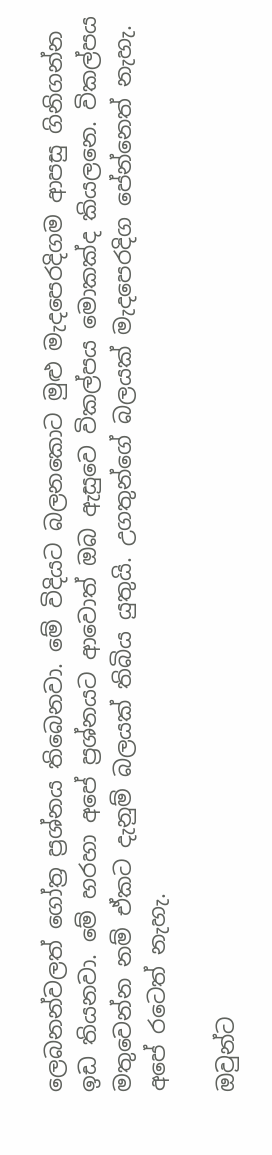ලෙබනන්වලත් ගෝත්‍ර ප්‍රශ්නය තිබෙනවා. මේ විදියට බලනකොට මුළු මැදපෙරදිගම ආපසු ගිනිගන්න ඉඩ තියනවා. මේ හරහා අපේ ප්‍රශ්නයට ආවොත් ඔබ ඇසුවෙ විකල්පය මොකක්ද කියලනෙ. විකල්පය මතුවෙන්න නම් ඒකට දැනුම් බලයක් තිබිය යුතුයි. උගතුන්ගේ බලයක් මැදපෙරදිග පේන්නෙත් නැහැ. අපේ රටෙත් නැහැ.

ඔවුන්ට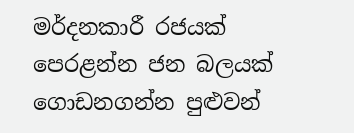මර්දනකාරී රජයක් පෙරළන්න ජන බලයක් ගොඩනගන්න පුළුවන්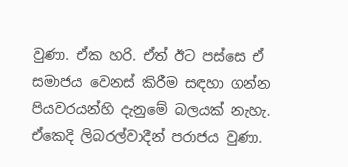වුණා. ඒක හරි. ඒත් ඊට පස්සෙ ඒ සමාජය වෙනස් කිරීම සඳහා ගන්න පියවරයන්හි දැනුමේ බලයක් නැහැ. ඒකෙදි ලිබරල්වාදීන් පරාජය වුණා.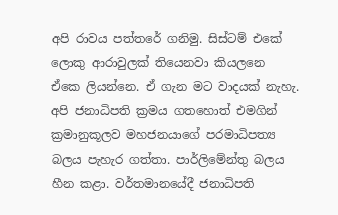අපි රාවය පත්තරේ ගනිමු. සිස්ටම් එකේ ලොකු ආරාවුලක් තියෙනවා කියලනෙ ඒකෙ ලියන්නෙ. ඒ ගැන මට වාදයක් නැහැ. අපි ජනාධිපති ක්‍රමය ගතහොත් එමගින් ක්‍රමානුකූලව මහජනයාගේ පරමාධිපත්‍ය බලය පැහැර ගත්තා. පාර්ලිමේන්තු බලය හීන කළා. වර්තමානයේදී ජනාධිපති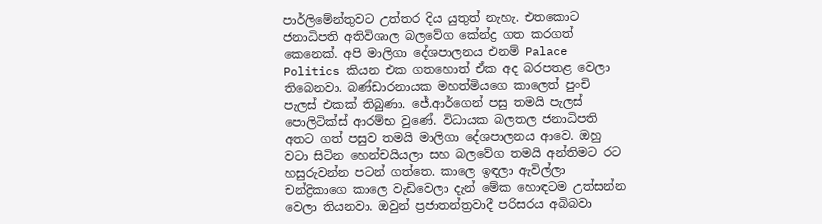පාර්ලිමේන්තුවට උත්තර දිය යුතුත් නැහැ. එතකොට ජනාධිපති අතිවිශාල බලවේග කේන්ද්‍ර ගත කරගත් කෙනෙක්. අපි මාලිගා දේශපාලනය එනම් Palace Politics කියන එක ගතහොත් ඒක අද බරපතළ වෙලා තිබෙනවා. බණ්ඩාරනායක මහත්මියගෙ කාලෙත් පුංචි පැලස් එකක් තිබුණා. ජේ.ආර්ගෙන් පසු තමයි පැලස් පොලිටික්ස් ආරම්භ වුණේ. විධායක බලතල ජනාධිපති අතට ගත් පසුව තමයි මාලිගා දේශපාලනය ආවෙ. ඔහු වටා සිටින හෙන්චයියලා සහ බලවේග තමයි අන්තිමට රට හසුරුවන්න පටන් ගත්තෙ. කාලෙ ඉඳලා ඇවිල්ලා චන්ද්‍රිකාගෙ කාලෙ වැඩිවෙලා දැන් මේක හොඳටම උත්සන්න වෙලා තියනවා. ඔවුන් ප්‍රජාතන්ත්‍රවාදී පරිසරය අබිබවා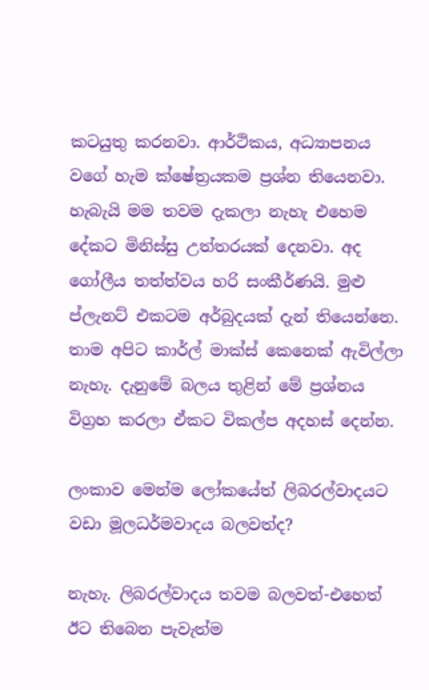කටයුතු කරනවා. ආර්ථිකය, අධ්‍යාපනය වගේ හැම ක්ෂේත්‍රයකම ප්‍රශ්න තියෙනවා. හැබැයි මම තවම දැකලා නැහැ එහෙම දේකට මිනිස්සු උත්තරයක් දෙනවා. අද ගෝලීය තත්ත්වය හරි සංකීර්ණයි. මුළු ප්ලැනට් එකටම අර්බුදයක් දැන් තියෙන්නෙ. තාම අපිට කාර්ල් මාක්ස් කෙනෙක් ඇවිල්ලා නැහැ. දැනුමේ බලය තුළින් මේ ප්‍රශ්නය විග්‍රහ කරලා ඒකට විකල්ප අදහස් දෙන්න.

ලංකාව මෙන්ම ලෝකයේත් ලිබරල්වාදයට වඩා මූලධර්මවාදය බලවත්ද?

නැහැ. ලිබරල්වාදය තවම බලවත්-එහෙත් ඊට තිබෙන පැවැත්ම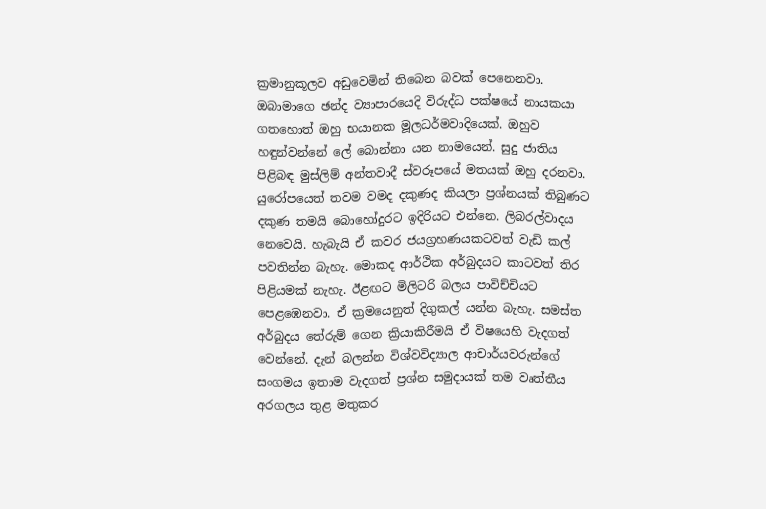ක්‍රමානුකූලව අඩුවෙමින් තිබෙන බවක් පෙනෙනවා. ඔබාමාගෙ ඡන්ද ව්‍යාපාරයෙදි විරුද්ධ පක්ෂයේ නායකයා ගතහොත් ඔහු භයානක මූලධර්මවාදියෙක්. ඔහුව හඳුන්වන්නේ ලේ බොන්නා යන නාමයෙන්. සුදු ජාතිය පිළිබඳ මුස්ලිම් අන්තවාදී ස්වරූපයේ මතයක් ඔහු දරනවා. යුරෝපයෙත් තවම වමද දකුණද කියලා ප්‍රශ්නයක් තිබුණට දකුණ තමයි බොහෝදුරට ඉදිරියට එන්නෙ. ලිබරල්වාදය නෙවෙයි. හැබැයි ඒ කවර ජයග්‍රහණයකටවත් වැඩි කල් පවතින්න බැහැ. මොකද ආර්ථික අර්බුදයට කාටවත් තිර පිළියමක් නැහැ. ඊළඟට මිලිටරි බලය පාවිච්චියට පෙළඹෙනවා. ඒ ක්‍රමයෙනුත් දිගුකල් යන්න බැහැ. සමස්ත අර්බුදය තේරුම් ගෙන ක්‍රියාකිරීමයි ඒ විෂයෙහි වැදගත් වෙන්නේ. දැන් බලන්න විශ්වවිද්‍යාල ආචාර්යවරුන්ගේ සංගමය ඉතාම වැදගත් ප්‍රශ්න සමුදායක් තම වෘත්තීය අරගලය තුළ මතුකර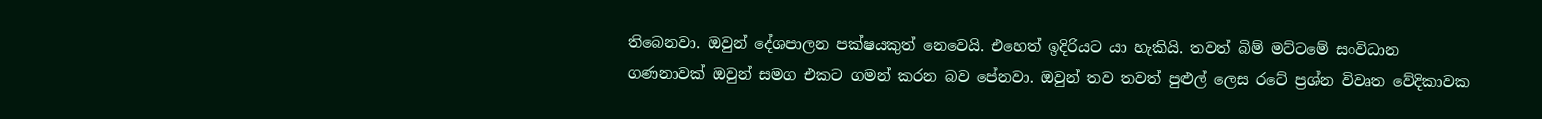තිබෙනවා. ඔවුන් දේශපාලන පක්ෂයකුත් නෙවෙයි. එහෙත් ඉදිරියට යා හැකියි. තවත් බිම් මට්ටමේ සංවිධාන ගණනාවක් ඔවුන් සමග එකට ගමන් කරන බව පේනවා. ඔවුන් තව තවත් පුළුල් ලෙස රටේ ප්‍රශ්න විවෘත වේදිකාවක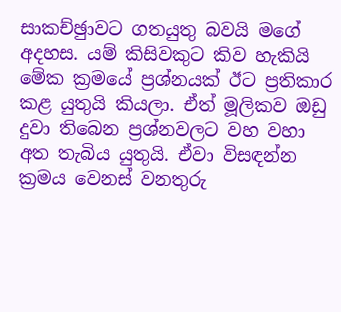සාකච්ඡුාවට ගතයුතු බවයි මගේ අදහස. යම් කිසිවකුට කිව හැකියි මේක ක්‍රමයේ ප්‍රශ්නයක් ඊට ප්‍රතිකාර කළ යුතුයි කියලා. ඒත් මූලිකව ඔඩු දුවා තිබෙන ප්‍රශ්නවලට වහ වහා අත තැබිය යුතුයි. ඒවා විසඳන්න ක්‍රමය වෙනස් වනතුරු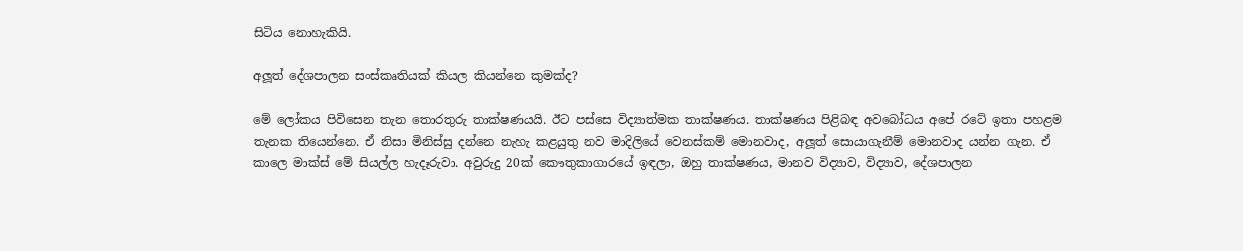සිටිය නොහැකියි.

අලූත් දේශපාලන සංස්කෘතියක් කියල කියන්නෙ කුමක්ද?

මේ ලෝකය පිවිසෙන තැන තොරතුරු තාක්ෂණයයි. ඊට පස්සෙ විද්‍යාත්මක තාක්ෂණය. තාක්ෂණය පිළිබඳ අවබෝධය අපේ රටේ ඉතා පහළම තැනක තියෙන්නෙ. ඒ නිසා මිනිස්සු දන්නෙ නැහැ කළයුතු නව මාදිලියේ වෙනස්කම් මොනවාද, අලූත් සොයාගැනීම් මොනවාද යන්න ගැන. ඒ කාලෙ මාක්ස් මේ සියල්ල හැදෑරුවා. අවුරුදු 20ක් කෞතුකාගාරයේ ඉඳලා, ඔහු තාක්ෂණය, මානව විද්‍යාව, විද්‍යාව, දේශපාලන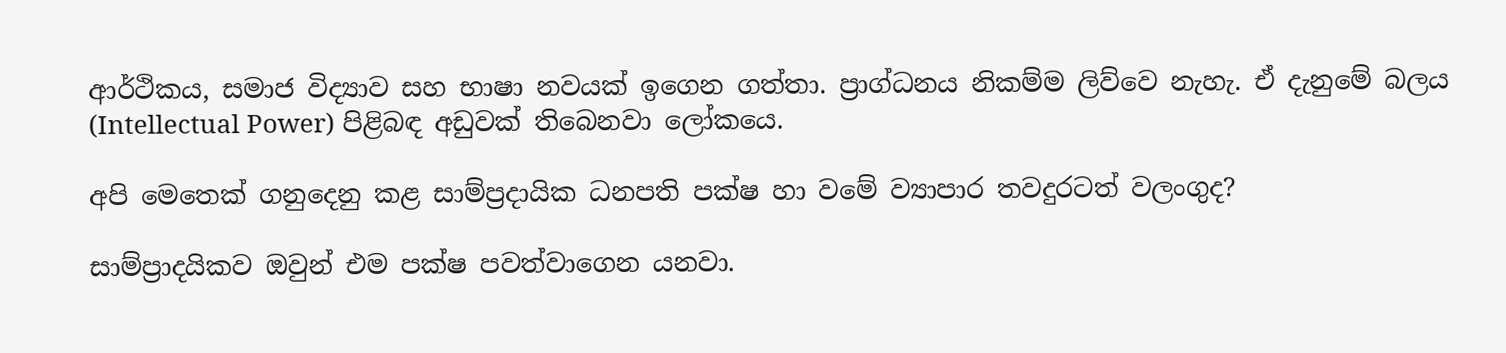ආර්ථිකය, සමාජ විද්‍යාව සහ භාෂා නවයක් ඉගෙන ගත්තා. ප්‍රාග්ධනය නිකම්ම ලිව්වෙ නැහැ. ඒ දැනුමේ බලය (Intellectual Power) පිළිබඳ අඩුවක් තිබෙනවා ලෝකයෙ.

අපි මෙතෙක් ගනුදෙනු කළ සාම්ප්‍රදායික ධනපති පක්ෂ හා වමේ ව්‍යාපාර තවදුරටත් වලංගුද?

සාම්ප්‍රාදයිකව ඔවුන් එම පක්ෂ පවත්වාගෙන යනවා.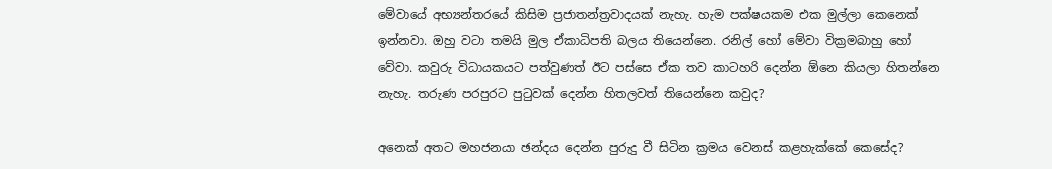මේවායේ අභ්‍යන්තරයේ කිසිම ප්‍රජාතන්ත්‍රවාදයක් නැහැ. හැම පක්ෂයකම එක මුල්ලා කෙනෙක් ඉන්නවා. ඔහු වටා තමයි මුල ඒකාධිපති බලය තියෙන්නෙ. රනිල් හෝ මේවා වික්‍රමබාහු හෝ වේවා. කවුරු විධායකයට පත්වුණත් ඊට පස්සෙ ඒක තව කාටහරි දෙන්න ඕනෙ කියලා හිතන්නෙ නැහැ. තරුණ පරපුරට පුටුවක් දෙන්න හිතලවත් තියෙන්නෙ කවුද?

අනෙක් අතට මහජනයා ඡන්දය දෙන්න පුරුදු වී සිටින ක්‍රමය වෙනස් කළහැක්කේ කෙසේද?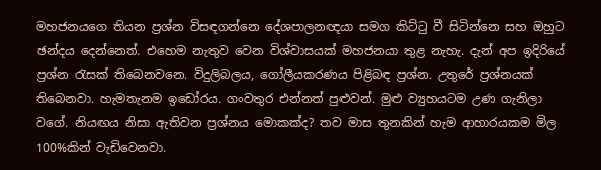මහජනයගෙ තියන ප්‍රශ්න විසඳගන්නෙ දේශපාලනඥයා සමග කිට්ටු වී සිටින්නෙ සහ ඔහුට ඡන්දය දෙන්නෙත්. එහෙම නැතුව වෙන විශ්වාසයක් මහජනයා තුළ නැහැ. දැන් අප ඉදිරියේ ප්‍රශ්න රැසක් තිබෙනවනෙ. විදුලිබලය, ගෝලීයකරණය පිළිබඳ ප්‍රශ්න. උතුරේ ප්‍රශ්නයක් තිබෙනවා. හැමතැනම ඉඩෝරය. ගංවතුර එන්නත් පුළුවන්. මුළු ව්‍යුහයටම උණ ගැනිලා වගේ. නියඟය නිසා ඇතිවන ප්‍රශ්නය මොකක්ද? තව මාස තුනකින් හැම ආහාරයකම මිල 100%කින් වැඩිවෙනවා.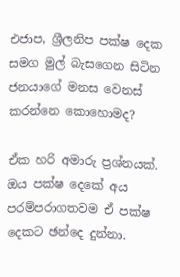එජාප, ශ්‍රීලනිප පක්ෂ දෙක සමග මුල් බැසගෙන සිටින ජනයාගේ මනස වෙනස් කරන්නෙ කොහොමද?

ඒක හරි අමාරු ප්‍රශ්නයක්. ඔය පක්ෂ දෙකේ අය පරම්පරාගතවම ඒ පක්ෂ දෙකට ඡන්දෙ දුන්නා.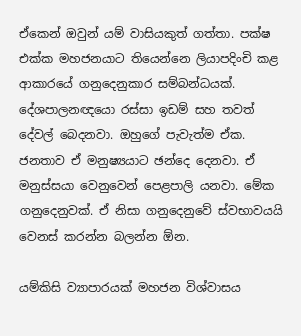ඒකෙන් ඔවුන් යම් වාසියකුත් ගත්තා. පක්ෂ එක්ක මහජනයාට තියෙන්නෙ ලියාපදිංචි කළ ආකාරයේ ගනුදෙනුකාර සම්බන්ධයක්. දේශපාලනඥයො රස්සා ඉඩම් සහ තවත් දේවල් බෙදනවා. ඔහුගේ පැවැත්ම ඒක. ජනතාව ඒ මනුෂ්‍යයාට ඡන්දෙ දෙනවා. ඒ මනුස්සයා වෙනුවෙන් පෙළපාලි යනවා. මේක ගනුදෙනුවක්. ඒ නිසා ගනුදෙනුවේ ස්වභාවයයි වෙනස් කරන්න බලන්න ඕන.

යම්කිසි ව්‍යාපාරයක් මහජන විශ්වාසය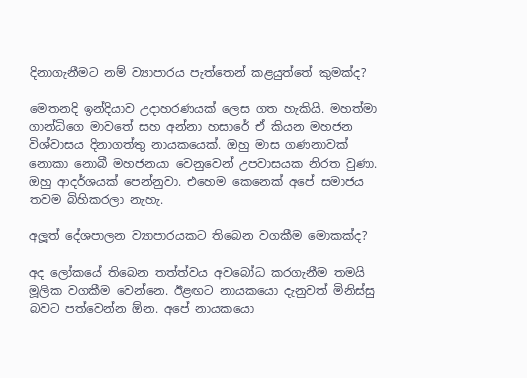දිනාගැනීමට නම් ව්‍යාපාරය පැත්තෙන් කළයුත්තේ කුමක්ද?

මෙතනදි ඉන්දියාව උදාහරණයක් ලෙස ගත හැකියි. මහත්මා ගාන්ධිගෙ මාවතේ සහ අන්නා හසාරේ ඒ කියන මහජන විශ්වාසය දිනාගත්තු නායකයෙක්. ඔහු මාස ගණනාවක් නොකා නොබී මහජනයා වෙනුවෙන් උපවාසයක නිරත වුණා. ඔහු ආදර්ශයක් පෙන්නුවා. එහෙම කෙනෙක් අපේ සමාජය තවම බිහිකරලා නැහැ.

අලූත් දේශපාලන ව්‍යාපාරයකට තිබෙන වගකීම මොකක්ද?

අද ලෝකයේ තිබෙන තත්ත්වය අවබෝධ කරගැනීම තමයි මූලික වගකීම වෙන්නෙ. ඊළඟට නායකයො දැනුවත් මිනිස්සු බවට පත්වෙන්න ඕන. අපේ නායකයො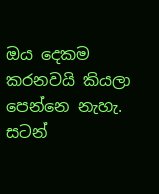ඔය දෙකම කරනවයි කියලා පෙන්නෙ නැහැ. සටන්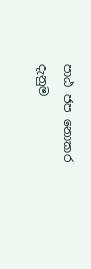පාඨ ජප නොකර දැනුම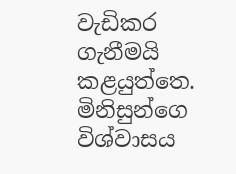වැඩිකර ගැනීමයි කළයුත්තෙ. මිනිසුන්ගෙ විශ්වාසය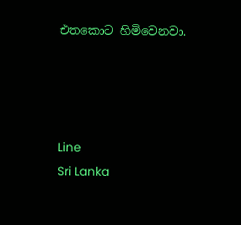එතකොට හිමිවෙනවා.




Line
Sri Lanka